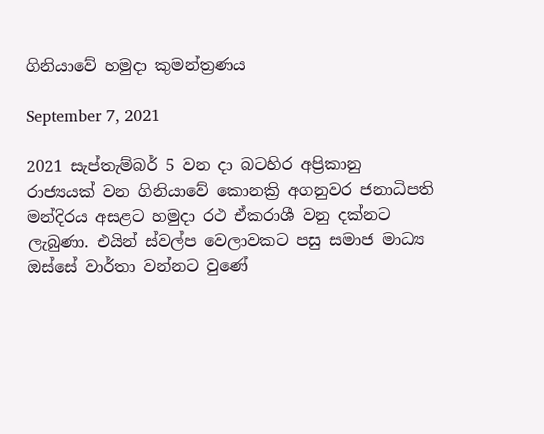ගිනියාවේ හමුදා කුමන්ත්‍රණය

September 7, 2021

2021 සැප්තැම්බර් 5 වන දා බටහිර අප්‍රිකානු රාජ්‍යයක් වන ගිනියාවේ කොනක්‍රි අගනුවර ජනාධිපති මන්දිරය අසළට හමුදා රථ ඒකරාශී වනු දක්නට ලැබුණා. එයින් ස්වල්ප වෙලාවකට පසු සමාජ මාධ්‍ය ඔස්සේ වාර්තා වන්නට වුණේ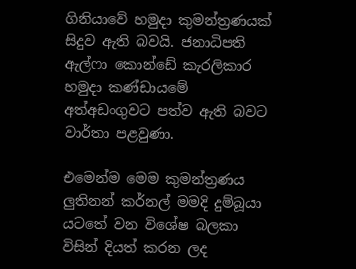ගිනියාවේ හමුදා කුමන්ත්‍රණයක් සිදුව ඇති බවයි. ජනාධිපති ඇල්ෆා කොන්ඩේ කැරලිකාර හමුදා කණ්ඩායමේ අත්අඩංගුවට පත්ව ඇති බවට වාර්තා පළවුණා.

එමෙන්ම මෙම කුමන්ත්‍රණය ලුතිනන් කර්නල් මමදි දුම්බූයා යටතේ වන විශේෂ බලකා විසින් දියත් කරන ලද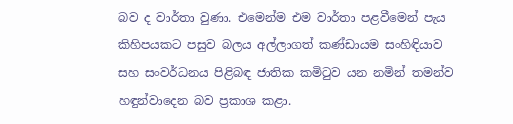බව ද වාර්තා වුණා. එමෙන්ම එම වාර්තා පළවීමෙන් පැය කිහිපයකට පසුව බලය අල්ලාගත් කණ්ඩායම සංහිඳියාව සහ සංවර්ධනය පිළිබඳ ජාතික කමිටුව යන නමින් තමන්ව හඳුන්වාදෙන බව ප්‍රකාශ කළා.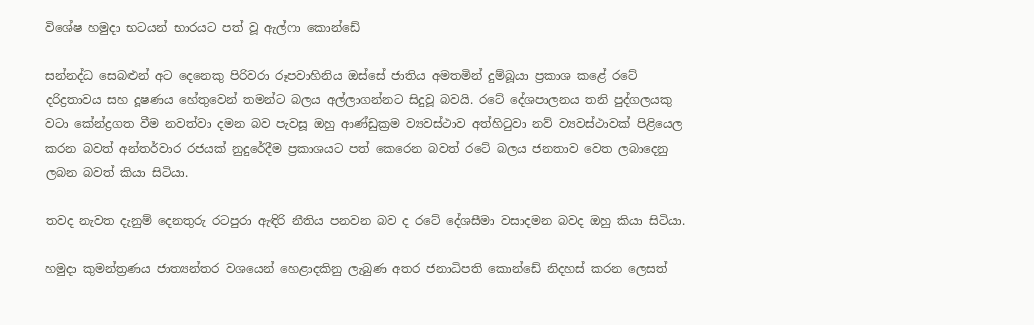විශේෂ හමුදා භටයන් භාරයට පත් වූ ඇල්ෆා කොන්ඩේ

සන්නද්ධ සෙබළුන් අට දෙනෙකු පිරිවරා රූපවාහිනිය ඔස්සේ ජාතිය අමතමින් දුම්බූයා ප්‍රකාශ කළේ රටේ දරිද්‍රතාවය සහ දූෂණය හේතුවෙන් තමන්ට බලය අල්ලාගන්නට සිදුවූ බවයි. රටේ දේශපාලනය තනි පුද්ගලයකු වටා කේන්ද්‍රගත වීම නවත්වා දමන බව පැවසූ ඔහු ආණ්ඩුක්‍රම ව්‍යවස්ථාව අත්හිටුවා නව් ව්‍යවස්ථාවක් පිළියෙල කරන බවත් අන්තර්වාර රජයක් නුදුරේදීම ප්‍රකාශයට පත් කෙරෙන බවත් රටේ බලය ජනතාව වෙත ලබාදෙනු ලබන බවත් කියා සිටියා.

තවද නැවත දැනුම් දෙනතුරු රටපුරා ඇඳිරි නීතිය පනවන බව ද රටේ දේශසීමා වසාදමන බවද ඔහු කියා සිටියා.

හමුදා කුමන්ත්‍රණය ජාත්‍යන්තර වශයෙන් හෙළාදකිනු ලැබුණ අතර ජනාධිපති කොන්ඩේ නිදහස් කරන ලෙසත්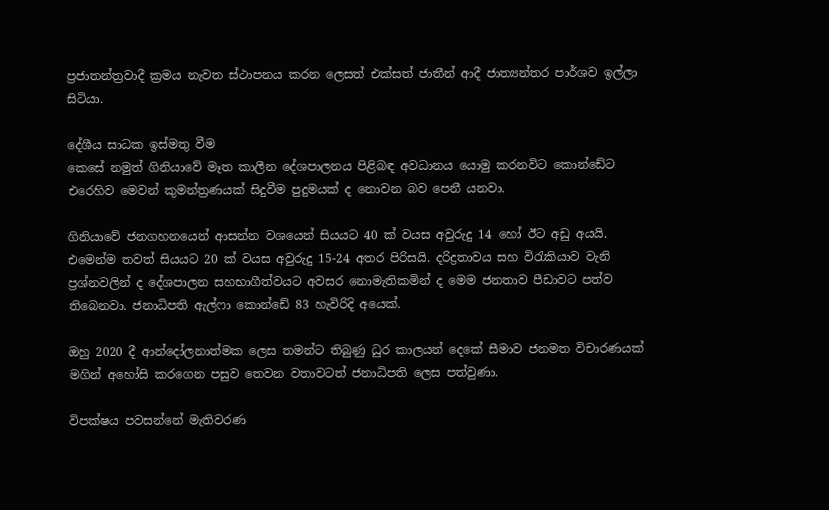ප්‍රජාතන්ත්‍රවාදී ක්‍රමය නැවත ස්ථාපනය කරන ලෙසත් එක්සත් ජාතීන් ආදී ජාත්‍යන්තර පාර්ශව ඉල්ලා සිටියා.

දේශීය සාධක ඉස්මතු වීම
කෙසේ නමුත් ගිනියාවේ මෑත කාලීන දේශපාලනය පිළිබඳ අවධානය යොමු කරනවිට කොන්ඩේට එරෙහිව මෙවන් කුමන්ත්‍රණයක් සිදුවීම පුදුමයක් ද නොවන බව පෙනී යනවා.

ගිනියාවේ ජනගහනයෙන් ආසන්න වශයෙන් සියයට 40 ක් වයස අවුරුදු 14 හෝ ඊට අඩු අයයි. එමෙන්ම තවත් සියයට 20 ක් වයස අවුරුදු 15-24 අතර පිරිසයි. දරිද්‍රතාවය සහ විරැකියාව වැනි ප්‍රශ්නවලින් ද දේශපාලන සහභාගීත්වයට අවසර නොමැතිකමින් ද මෙම ජනතාව පීඩාවට පත්ව තිබෙනවා. ජනාධිපති ඇල්ෆා කොන්ඩේ 83 හැවිරිදි අයෙක්.

ඔහු 2020 දී ආන්දෝලනාත්මක ලෙස තමන්ට තිබුණු ධුර කාලයන් දෙකේ සීමාව ජනමත විචාරණයක් මගින් අහෝසි කරගෙන පසුව තෙවන වතාවටත් ජනාධිපති ලෙස පත්වුණා.

විපක්ෂය පවසන්නේ මැතිවරණ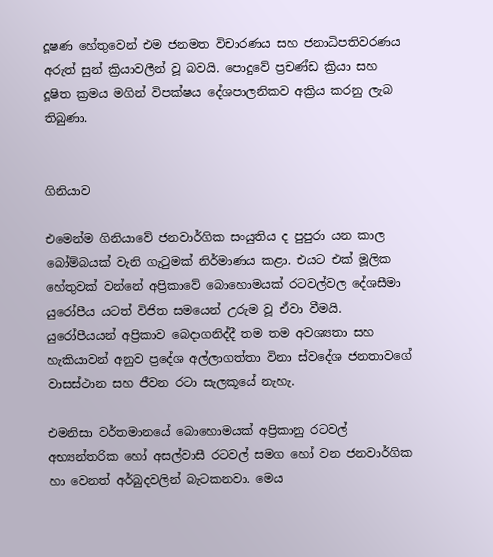දූෂණ හේතුවෙන් එම ජනමත විචාරණය සහ ජනාධිපතිවරණය අරුත් සුන් ක්‍රියාවලීන් වූ බවයි. පොදුවේ ප්‍රචණ්ඩ ක්‍රියා සහ දූෂිත ක්‍රමය මගින් විපක්ෂය දේශපාලනිකව අක්‍රිය කරනු ලැබ තිබුණා.


ගිනියාව

එමෙන්ම ගිනියාවේ ජනවාර්ගික සංයුතිය ද පුපුරා යන කාල බෝම්බයක් වැනි ගැටුමක් නිර්මාණය කළා. එයට එක් මූලික හේතුවක් වන්නේ අප්‍රිකාවේ බොහොමයක් රටවල්වල දේශසීමා යුරෝපීය යටත් විජිත සමයෙන් උරුම වූ ඒවා වීමයි. යුරෝපීයයන් අප්‍රිකාව බෙදාගනිද්දී තම තම අවශ්‍යතා සහ හැකියාවන් අනුව ප්‍රදේශ අල්ලාගත්තා විනා ස්වදේශ ජනතාවගේ වාසස්ථාන සහ ජීවන රටා සැලකූයේ නැහැ.

එමනිසා වර්තමානයේ බොහොමයක් අප්‍රිකානු රටවල් අභ්‍යන්තරික හෝ අසල්වාසී රටවල් සමග හෝ වන ජනවාර්ගික හා වෙනත් අර්බුදවලින් බැටකනවා. මෙය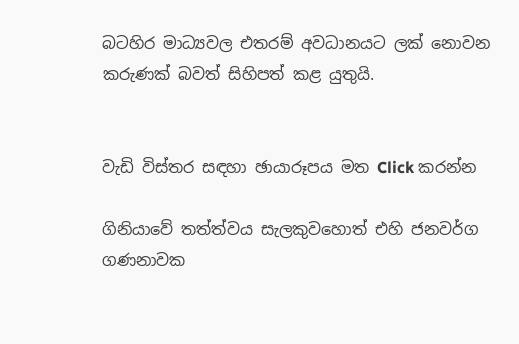බටහිර මාධ්‍යවල එතරම් අවධානයට ලක් නොවන කරුණක් බවත් සිහිපත් කළ යුතුයි.


වැඩි විස්තර සඳහා ඡායාරූපය මත Click කරන්න

ගිනියාවේ තත්‍ත්වය සැලකුවහොත් එහි ජනවර්ග ගණනාවක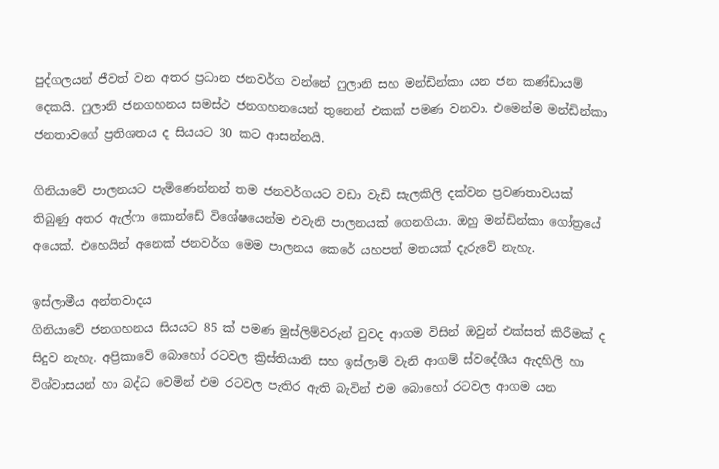පුද්ගලයන් ජීවත් වන අතර ප්‍රධාන ජනවර්ග වන්නේ ෆුලානි සහ මන්ඩින්කා යන ජන කණ්ඩායම් දෙකයි. ෆුලානි ජනගහනය සමස්ථ ජනගහනයෙන් තුනෙන් එකක් පමණ වනවා. එමෙන්ම මන්ඩින්කා ජනතාවගේ ප්‍රතිශතය ද සියයට 30 කට ආසන්නයි.

ගිනියාවේ පාලනයට පැමිණෙන්නන් තම ජනවර්ගයට වඩා වැඩි සැලකිලි දක්වන ප්‍රවණතාවයක් තිබුණු අතර ඇල්ෆා කොන්ඩේ විශේෂයෙන්ම එවැනි පාලනයක් ගෙනගියා. ඔහු මන්ඩින්කා ගෝත්‍රයේ අයෙක්. එහෙයින් අනෙක් ජනවර්ග මෙම පාලනය කෙරේ යහපත් මතයක් දැරුවේ නැහැ.

ඉස්ලාමීය අන්තවාදය
ගිනියාවේ ජනගහනය සියයට 85 ක් පමණ මුස්ලිම්වරුන් වුවද ආගම විසින් ඔවුන් එක්සත් කිරීමක් ද සිදුව නැහැ. අප්‍රිකාවේ බොහෝ රටවල ක්‍රිස්තියානි සහ ඉස්ලාම් වැනි ආගම් ස්වදේශීය ඇදහිලි හා විශ්වාසයන් හා බද්ධ වෙමින් එම රටවල පැතිර ඇති බැවින් එම බොහෝ රටවල ආගම යන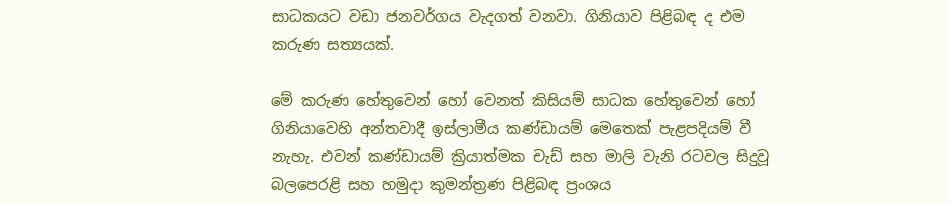සාධකයට වඩා ජනවර්ගය වැදගත් වනවා. ගිනියාව පිළිබඳ ද එම කරුණ සත්‍යයක්.

මේ කරුණ හේතුවෙන් හෝ වෙනත් කිසියම් සාධක හේතුවෙන් හෝ ගිනියාවෙහි අන්තවාදී ඉස්ලාමීය කණ්ඩායම් මෙතෙක් පැළපදියම් වී නැහැ. එවන් කණ්ඩායම් ක්‍රියාත්මක චැඩ් සහ මාලි වැනි රටවල සිදුවූ බලපෙරළි සහ හමුදා කුමන්ත්‍රණ පිළිබඳ ප්‍රංශය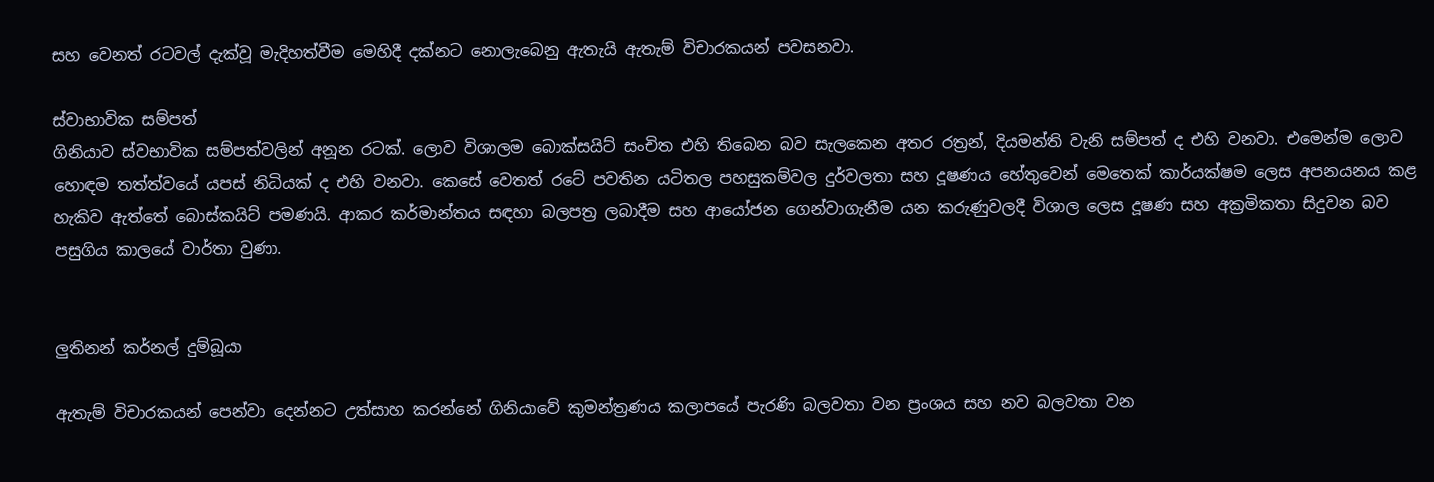සහ වෙනත් රටවල් දැක්වූ මැදිහත්වීම මෙහිදී දක්නට නොලැබෙනු ඇතැයි ඇතැම් විචාරකයන් පවසනවා.

ස්වාභාවික සම්පත්
ගිනියාව ස්වභාවික සම්පත්වලින් අනූන රටක්. ලොව විශාලම බොක්සයිට් සංචිත එහි තිබෙන බව සැලකෙන අතර රත්‍රන්, දියමන්ති වැනි සම්පත් ද එහි වනවා. එමෙන්ම ලොව හොඳම තත්ත්වයේ යපස් නිධියක් ද එහි වනවා. කෙසේ වෙතත් රටේ පවතින යටිතල පහසුකම්වල දුර්වලතා සහ දූෂණය හේතුවෙන් මෙතෙක් කාර්යක්ෂම ලෙස අපනයනය කළ හැකිව ඇත්තේ බොස්කයිට් පමණයි. ආකර කර්මාන්තය සඳහා බලපත්‍ර ලබාදීම සහ ආයෝජන ගෙන්වාගැනීම යන කරුණුවලදී විශාල ලෙස දූෂණ සහ අක්‍රමිකතා සිදුවන බව පසුගිය කාලයේ වාර්තා වුණා.


ලුතිනන් කර්නල් දුම්බූයා

ඇතැම් විචාරකයන් පෙන්වා දෙන්නට උත්සාහ කරන්නේ ගිනියාවේ කුමන්ත්‍රණය කලාපයේ පැරණි බලවතා වන ප්‍රංශය සහ නව බලවතා වන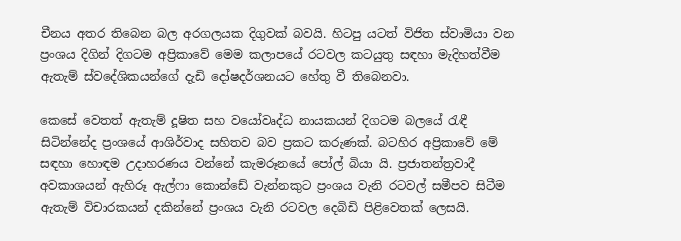චීනය අතර තිබෙන බල අරගලයක දිගුවක් බවයි. හිටපු යටත් විජිත ස්වාමියා වන ප්‍රංශය දිගින් දිගටම අප්‍රිකාවේ මෙම කලාපයේ රටවල කටයුතු සඳහා මැදිහත්වීම ඇතැම් ස්වදේශිකයන්ගේ දැඩි දෝෂදර්ශනයට හේතු වී තිබෙනවා.

කෙසේ වෙතත් ඇතැම් දූෂිත සහ වයෝවෘද්ධ නායකයන් දිගටම බලයේ රැඳී සිටින්නේද ප්‍රංශයේ ආශිර්වාද සහිතව බව ප්‍රකට කරුණක්. බටහිර අප්‍රිකාවේ මේ සඳහා හොඳම උදාහරණය වන්නේ කැමරූනයේ පෝල් බියා යි. ප්‍රජාතන්ත්‍රවාදී අවකාශයන් ඇහිරූ ඇල්ෆා කොන්ඩේ වැන්නකුට ප්‍රංශය වැනි රටවල් සමීපව සිටීම ඇතැම් විචාරකයන් දකින්නේ ප්‍රංශය වැනි රටවල දෙබිඩි පිළිවෙතක් ලෙසයි.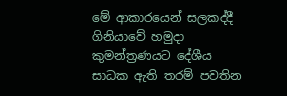මේ ආකාරයෙන් සලකද්දී ගිනියාවේ හමුදා කුමන්ත්‍රණයට දේශීය සාධක ඇති තරම් පවතින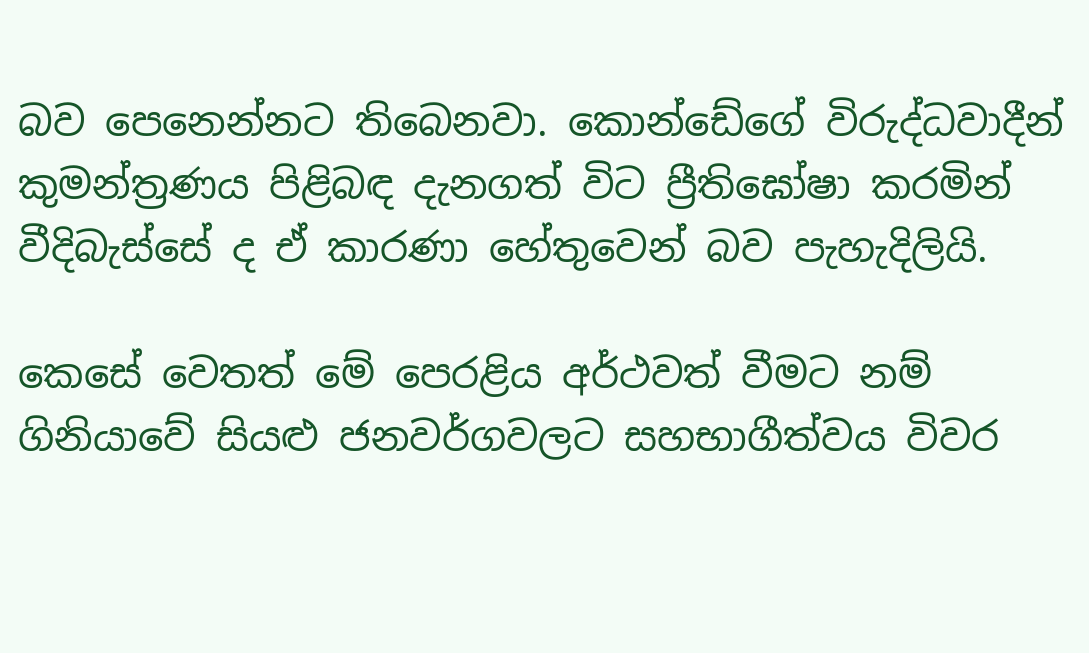බව පෙනෙන්නට තිබෙනවා. කොන්ඩේගේ විරුද්ධවාදීන් කුමන්ත්‍රණය පිළිබඳ දැනගත් විට ප්‍රීතිඝෝෂා කරමින් වීදිබැස්සේ ද ඒ කාරණා හේතුවෙන් බව පැහැදිලියි.

කෙසේ වෙතත් මේ පෙරළිය අර්ථවත් වීමට නම් ගිනියාවේ සියළු ජනවර්ගවලට සහභාගීත්වය විවර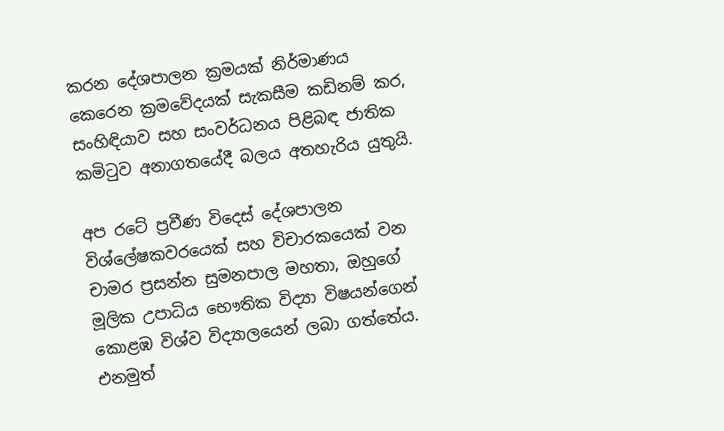කරන දේශපාලන ක්‍රමයක් නිර්මාණය කෙරෙන ක්‍රමවේදයක් සැකසීම කඩිනම් කර, සංහිඳියාව සහ සංවර්ධනය පිළිබඳ ජාතික කමිටුව අනාගතයේදී බලය අතහැරිය යුතුයි.

අප රටේ ප්‍රවීණ විදෙස් දේශපාලන විශ්ලේෂකවරයෙක් සහ විචාරකයෙක් වන චාමර ප්‍රසන්න සුමනපාල මහතා, ඔහුගේ මූලික උපාධිය භෞතික විද්‍යා විෂයන්ගෙන් කොළඹ විශ්ව විද්‍යාලයෙන් ලබා ගත්තේය. එනමුත්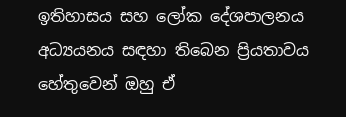ඉතිහාසය සහ ලෝක දේශපාලනය අධ්‍යයනය සඳහා තිබෙන ප්‍රියතාවය හේතුවෙන් ඔහු ඒ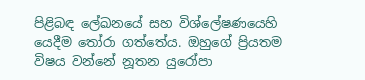පිළිබඳ ලේඛනයේ සහ විශ්ලේෂණයෙහි යෙදීම තෝරා ගත්තේය. ඔහුගේ ප්‍රියතම විෂය වන්නේ නූතන යුරෝපා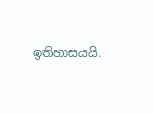ඉතිහාසයයි.